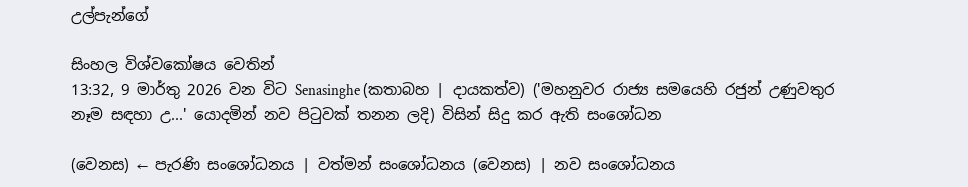උල්පැන්ගේ

සිංහල විශ්වකෝෂය වෙතින්
13:32, 9 මාර්තු 2026 වන විට Senasinghe (කතාබහ | දායකත්ව) ('මහනුවර රාජ්‍ය සමයෙහි රජුන් උණුවතුර නෑම සඳහා උ...' යොදමින් නව පිටුවක් තනන ලදි) විසින් සිදු කර ඇති සංශෝධන

(වෙනස) ← පැරණි සංශෝධනය | වත්මන් සංශෝධනය (වෙනස) | නව සංශෝධනය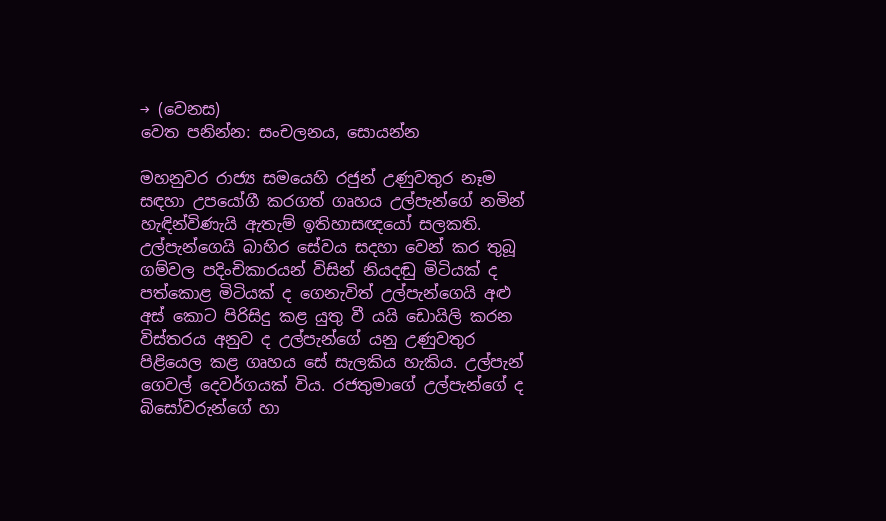→ (වෙනස)
වෙත පනින්න: සංචලනය, සොයන්න

මහනුවර රාජ්‍ය සමයෙහි රජුන් උණුවතුර නෑම සඳහා උපයෝගී කරගත් ගෘහය උල්පැන්ගේ නමින් හැඳින්විණැයි ඇතැම් ඉතිහාසඥයෝ සලකති. උල්පැන්ගෙයි බාහිර සේවය සදහා වෙන් කර තුබූ ගම්වල පදිංචිකාරයන් විසින් නියදඬු මිටියක් ද පත්කොළ මිටියක් ද ගෙනැවිත් උල්පැන්ගෙයි අළු අස් කොට පිරිසිදු කළ යුතු වී යයි ඩොයිලි කරන විස්තරය අනුව ද උල්පැන්ගේ යනු උණුවතුර පිළියෙල කළ ගෘහය සේ සැලකිය හැකිය. උල්පැන් ගෙවල් දෙවර්ගයක් විය. රජතුමාගේ උල්පැන්ගේ ද බිසෝවරුන්ගේ හා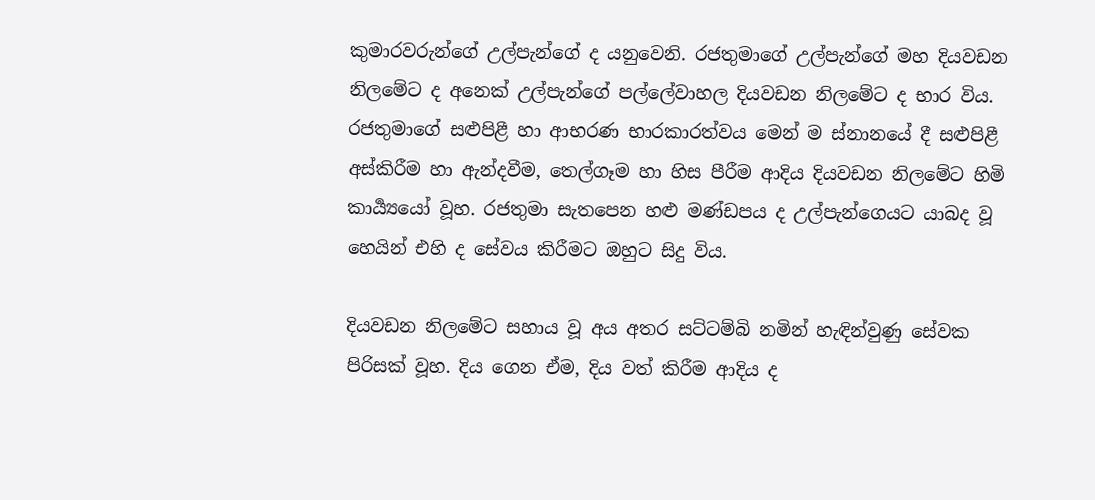කුමාරවරුන්ගේ උල්පැන්ගේ ද යනුවෙනි. රජතුමාගේ උල්පැන්ගේ මහ දියවඩන නිලමේට ද අනෙක් උල්පැන්ගේ පල්ලේවාහල දියවඩන නිලමේට ද භාර විය. රජතුමාගේ සළුපිළී හා ආභරණ භාරකාරත්වය මෙන් ම ස්නානයේ දී සළුපිළී අස්කිරීම හා ඇන්දවීම, තෙල්ගෑම හා හිස පීරීම ආදිය දියවඩන නිලමේට හිමි කාර්‍ය්‍යයෝ වූහ. රජතුමා සැතපෙන හළු මණ්ඩපය ද උල්පැන්ගෙයට යාබද වූ හෙයින් එහි ද සේවය කිරීමට ඔහුට සිදු විය.

දියවඩන නිලමේට සහාය වූ අය අතර සට්ටම්බි නමින් හැඳින්වුණු සේවක පිරිසක් වූහ. දිය ගෙන ඒම, දිය වත් කිරීම ආදිය ද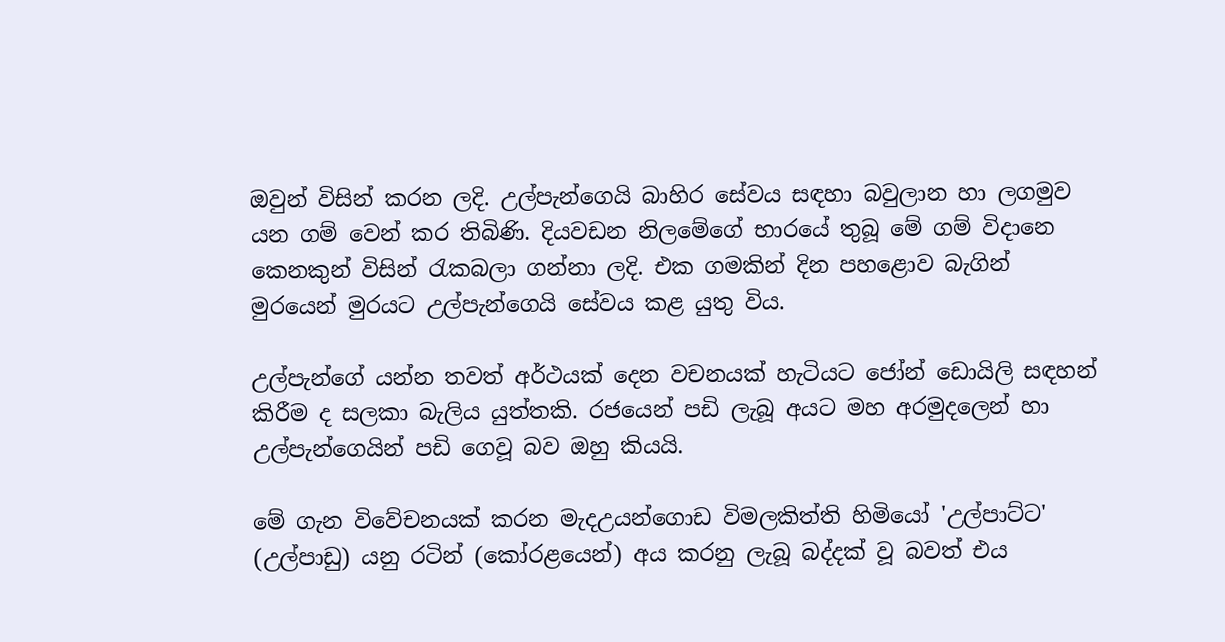ඔවුන් විසින් කරන ලදි. උල්පැන්ගෙයි බාහිර සේවය සඳහා බවුලාන හා ලගමුව යන ගම් වෙන් කර තිබිණි. දියවඩන නිලමේගේ භාරයේ තුබූ මේ ගම් විදානෙ කෙනකුන් විසින් රැකබලා ගන්නා ලදි. එක ගමකින් දින පහළොව බැගින් මුරයෙන් මුරයට උල්පැන්ගෙයි සේවය කළ යුතු විය.

උල්පැන්ගේ යන්න තවත් අර්ථයක් දෙන වචනයක් හැටියට ජෝන් ඩොයිලි සඳහන් කිරීම ද සලකා බැලිය යුත්තකි. රජයෙන් පඩි ලැබූ අයට මහ අරමුදලෙන් හා උල්පැන්ගෙයින් පඩි ගෙවූ බව ඔහු කියයි.

මේ ගැන විවේචනයක් කරන මැදඋයන්ගොඩ විමලකිත්ති හිමියෝ 'උල්පාට්ට' (උල්පාඩු) යනු රටින් (කෝරළයෙන්) අය කරනු ලැබූ බද්දක් වූ බවත් එය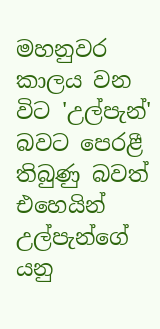මහනුවර කාලය වන විට 'උල්පැන්' බවට පෙරළී තිබුණු බවත් එහෙයින් උල්පැන්ගේ යනු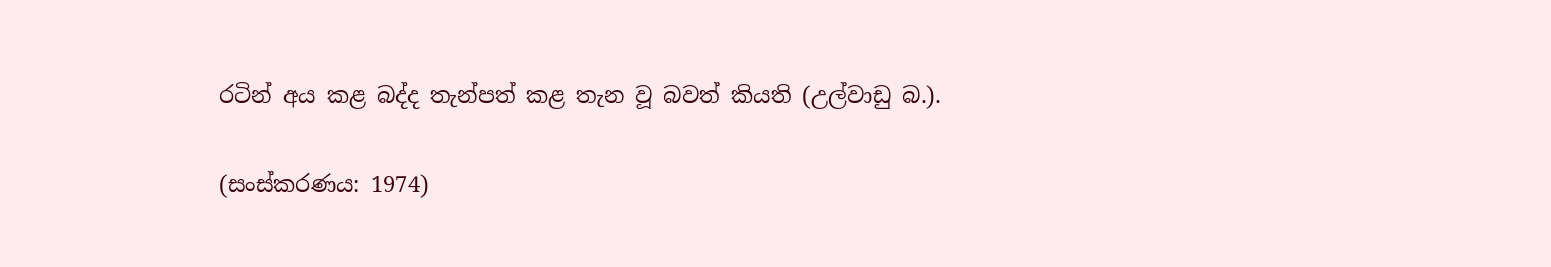රටින් අය කළ බද්ද තැන්පත් කළ තැන වූ බවත් කියති (උල්වාඩු බ.).

(සංස්කරණය: 1974)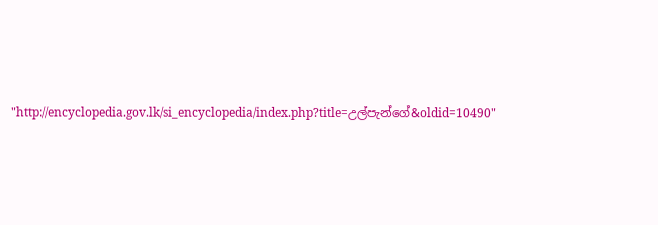"http://encyclopedia.gov.lk/si_encyclopedia/index.php?title=උල්පැන්ගේ&oldid=10490"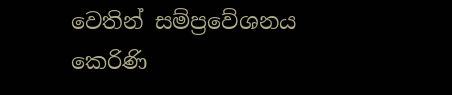වෙතින් සම්ප්‍රවේශනය කෙරිණි